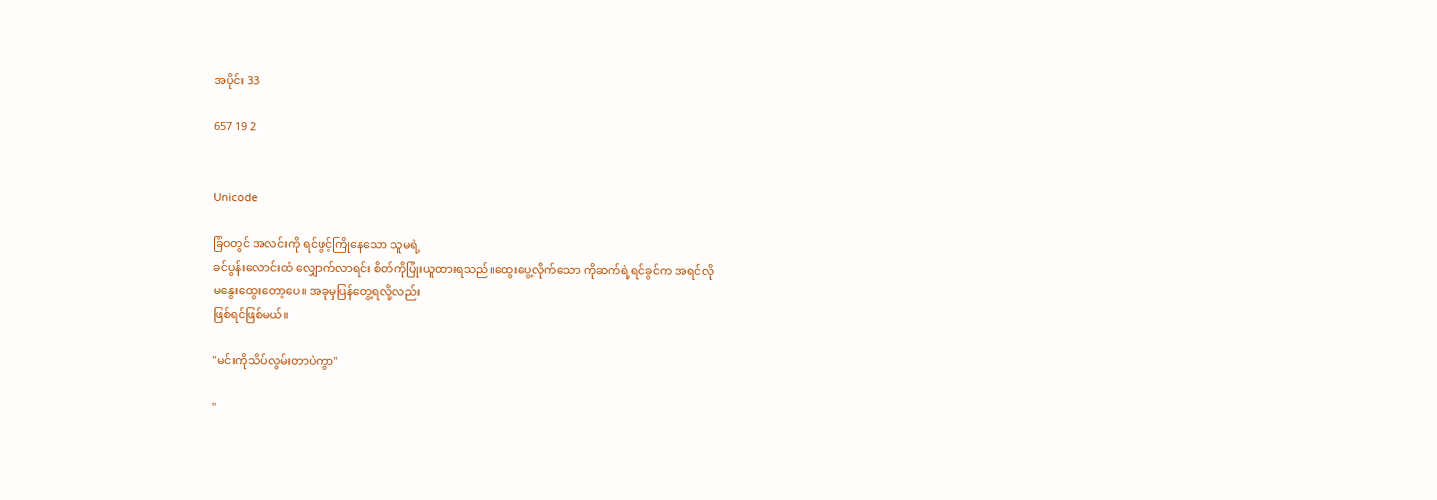အပိုင်း 33

657 19 2


Unicode

ခြံဝတွင် အလင်းကို ရင်ဖွင့်ကြိုနေသော သူမရဲ့
ခင်ပွန်းလောင်းထံ လျှောက်လာရင်း စိတ်ကိုပြုံးယူထားရသည်။ထွေးပွေ့လိုက်သော ကိုဆက်ရဲ့ရင်ခွင်က အရင်လို
မနွေးထွေးတော့ပေ။ အခုမှပြန်တွေ့ရလို့လည်း
ဖြစ်ရင်ဖြစ်မယ်။

"မင်းကိုသိပ်လွမ်းတာပဲကွာ"

"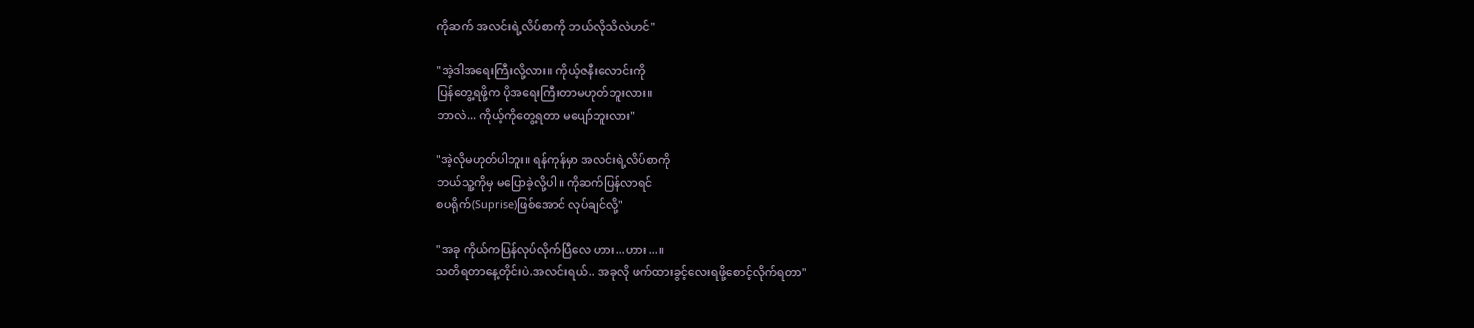ကိုဆက် အလင်းရဲ့လိပ်စာကို ဘယ်လိုသိလဲဟင်"

"အဲ့ဒါအရေးကြီးလို့လား။ ကိုယ့်ဇနီးလောင်းကို
ပြန်တွေ့ရဖို့က ပိုအရေးကြီးတာမဟုတ်ဘူးလား။
ဘာလဲ... ကိုယ့်ကိုတွေ့ရတာ မပျော်ဘူးလား"

"အဲ့လိုမဟုတ်ပါဘူး။ ရန်ကုန်မှာ အလင်းရဲ့လိပ်စာကို
ဘယ်သူ့ကိုမှ မပြောခဲ့လို့ပါ။ ကိုဆက်ပြန်လာရင်
စပရိုက်(Suprise)ဖြစ်အောင် လုပ်ချင်လို့"

"အခု ကိုယ်ကပြန်လုပ်လိုက်ပြီလေ ဟား...ဟား...။
သတိရတာနေ့တိုင်းပဲ.အလင်းရယ်.. အခုလို ဖက်ထားခွင့်လေးရဖို့စောင့်လိုက်ရတာ"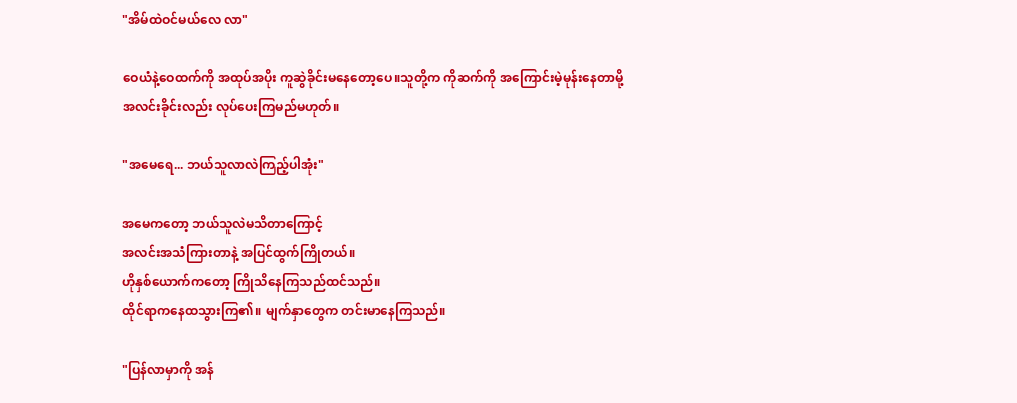"အိမ်ထဲဝင်မယ်လေ လာ"

ဝေယံနဲ့ဝေထက်ကို အထုပ်အပိုး ကူဆွဲခိုင်းမနေတော့ပေ။သူတို့က ကိုဆက်ကို အကြောင်းမဲ့မုန်းနေတာမို့
အလင်းခိုင်းလည်း လုပ်ပေးကြမည်မဟုတ်။

"အမေရေ... ဘယ်သူလာလဲကြည့်ပါအုံး"

အမေကတော့ ဘယ်သူလဲမသိတာကြောင့်
အလင်းအသံကြားတာနဲ့ အပြင်ထွက်ကြိုတယ်။
ဟိုနှစ်ယောက်ကတော့ ကြိုသိနေကြသည်ထင်သည်။
ထိုင်ရာကနေထသွားကြ၏။ မျက်နှာတွေက တင်းမာနေကြသည်။

"ပြန်လာမှာကို အန်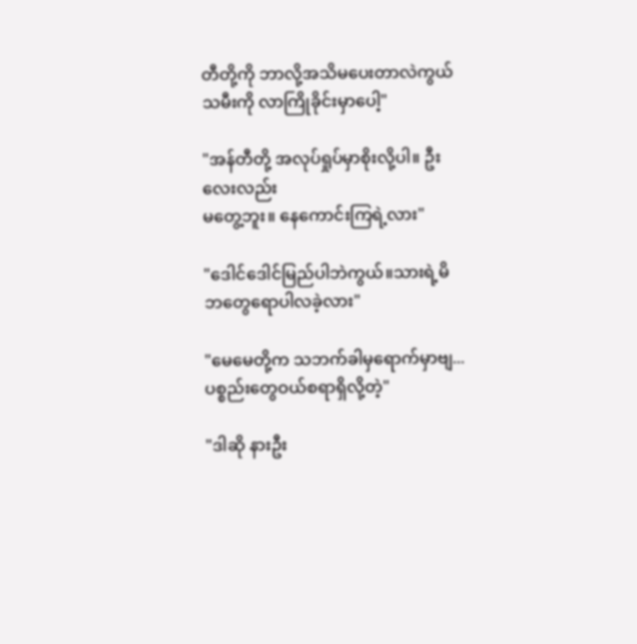တီတို့ကို ဘာလို့အသိမပေးတာလဲကွယ်သမီးကို လာကြိုခိုင်းမှာပေါ့"

"အန်တီတို့ အလုပ်ရှုပ်မှာစိုးလို့ပါ။ ဦးလေးလည်း
မတွေ့ဘူး။ နေကောင်းကြရဲ့လား"

"ဒေါင်ဒေါင်မြည်ပါဘဲကွယ်။သားရဲ့မိဘတွေရောပါလခဲ့လား"

"မေမေတို့က သဘက်ခါမှရောက်မှာဗျ...ပစ္စည်းတွေဝယ်စရာရှိလို့တဲ့"

"ဒါဆို နားဦး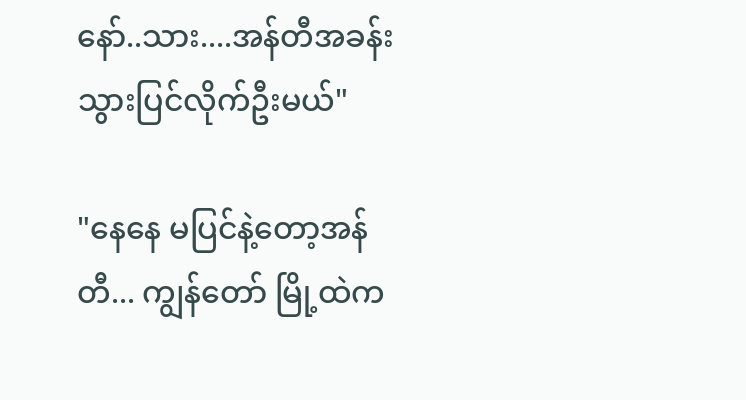နော်..သား....အန်တီအခန်းသွားပြင်လိုက်ဦးမယ်"

"နေနေ မပြင်နဲ့တော့အန်တီ... ကျွန်တော် မြို့ထဲက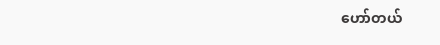ဟော်တယ်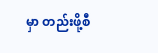မှာ တည်းဖို့စီ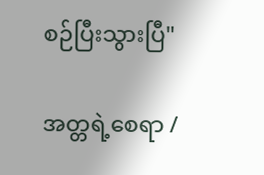စဉ်ပြီးသွားပြီ"

အတ္တရဲ့စေရာ /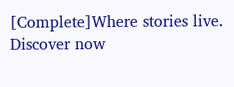[Complete]Where stories live. Discover now